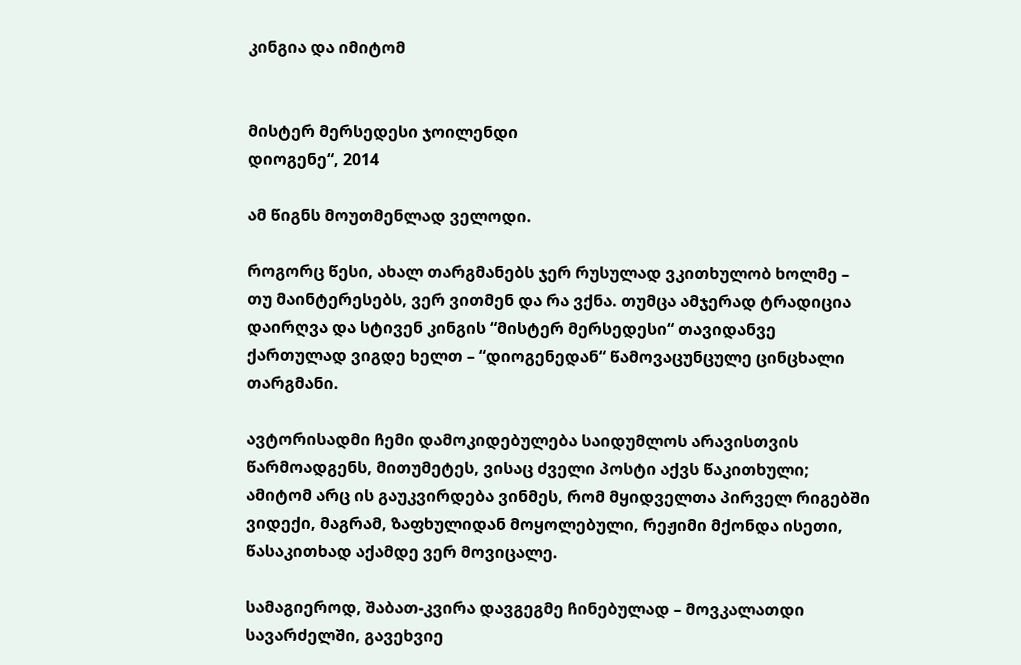კინგია და იმიტომ


მისტერ მერსედესი ჯოილენდი
დიოგენე“, 2014

ამ წიგნს მოუთმენლად ველოდი.

როგორც წესი, ახალ თარგმანებს ჯერ რუსულად ვკითხულობ ხოლმე – თუ მაინტერესებს, ვერ ვითმენ და რა ვქნა. თუმცა ამჯერად ტრადიცია დაირღვა და სტივენ კინგის “მისტერ მერსედესი“ თავიდანვე ქართულად ვიგდე ხელთ – “დიოგენედან“ წამოვაცუნცულე ცინცხალი თარგმანი.

ავტორისადმი ჩემი დამოკიდებულება საიდუმლოს არავისთვის წარმოადგენს, მითუმეტეს, ვისაც ძველი პოსტი აქვს წაკითხული; ამიტომ არც ის გაუკვირდება ვინმეს, რომ მყიდველთა პირველ რიგებში ვიდექი, მაგრამ, ზაფხულიდან მოყოლებული, რეჟიმი მქონდა ისეთი, წასაკითხად აქამდე ვერ მოვიცალე.

სამაგიეროდ, შაბათ-კვირა დავგეგმე ჩინებულად – მოვკალათდი სავარძელში, გავეხვიე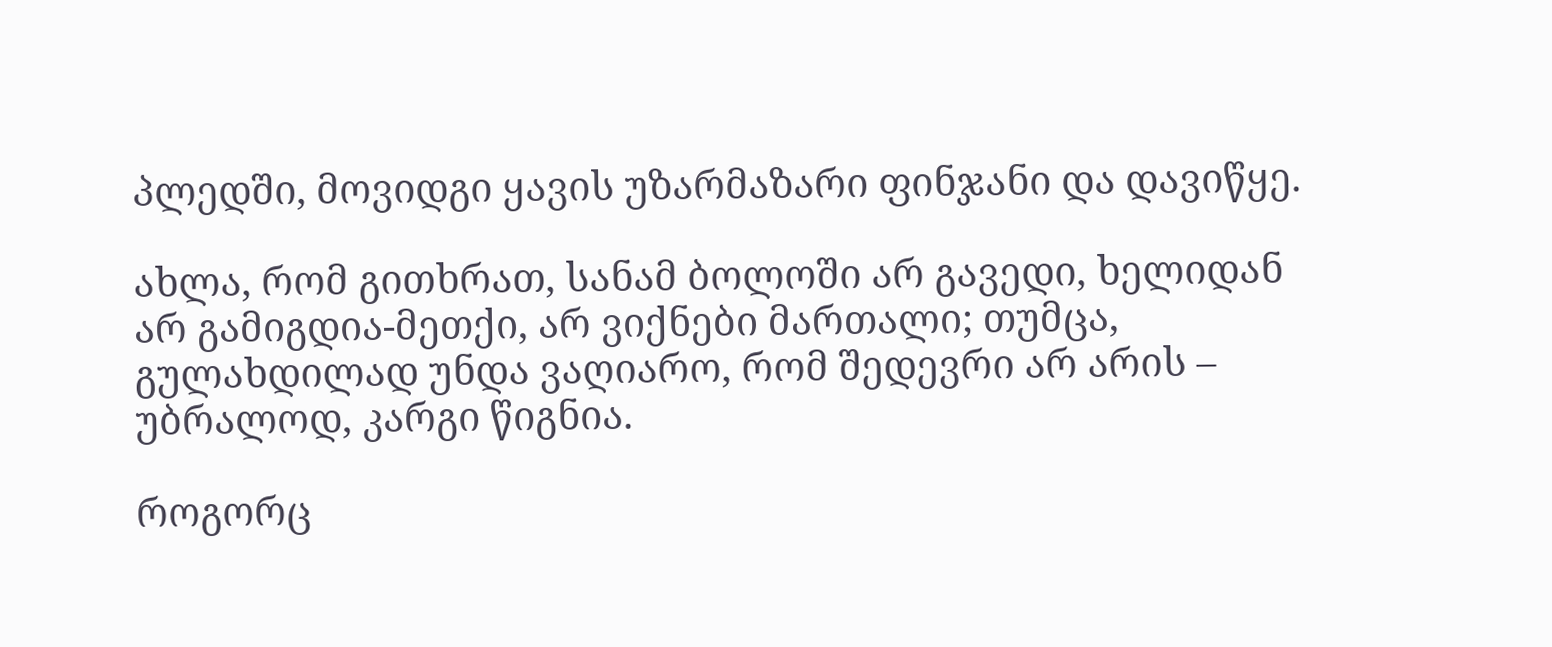პლედში, მოვიდგი ყავის უზარმაზარი ფინჯანი და დავიწყე.

ახლა, რომ გითხრათ, სანამ ბოლოში არ გავედი, ხელიდან არ გამიგდია-მეთქი, არ ვიქნები მართალი; თუმცა, გულახდილად უნდა ვაღიარო, რომ შედევრი არ არის – უბრალოდ, კარგი წიგნია.

როგორც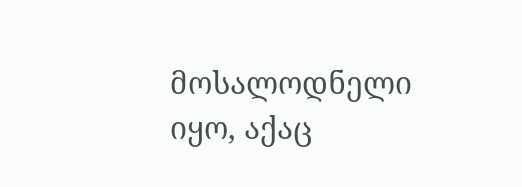მოსალოდნელი იყო, აქაც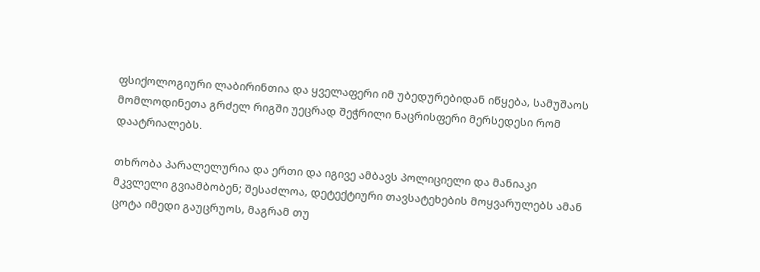ფსიქოლოგიური ლაბირინთია და ყველაფერი იმ უბედურებიდან იწყება, სამუშაოს მომლოდინეთა გრძელ რიგში უეცრად შეჭრილი ნაცრისფერი მერსედესი რომ დაატრიალებს.

თხრობა პარალელურია და ერთი და იგივე ამბავს პოლიციელი და მანიაკი მკვლელი გვიამბობენ; შესაძლოა, დეტექტიური თავსატეხების მოყვარულებს ამან ცოტა იმედი გაუცრუოს, მაგრამ თუ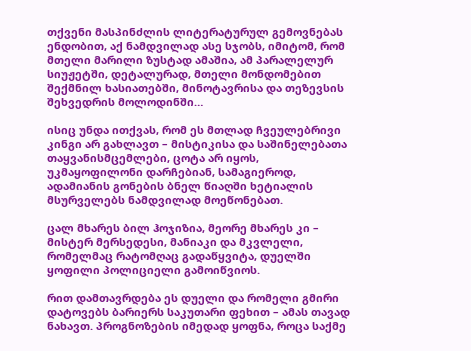თქვენი მასპინძლის ლიტერატურულ გემოვნებას ენდობით, აქ ნამდვილად ასე სჯობს, იმიტომ, რომ მთელი მარილი ზუსტად ამაშია, ამ პარალელურ სიუჟეტში, დეტალურად, მთელი მონდომებით შექმნილ ხასიათებში, მინოტავრისა და თეზევსის შეხვედრის მოლოდინში…

ისიც უნდა ითქვას, რომ ეს მთლად ჩვეულებრივი კინგი არ გახლავთ – მისტიკისა და საშინელებათა თაყვანისმცემლები, ცოტა არ იყოს, უკმაყოფილონი დარჩებიან, სამაგიეროდ, ადამიანის გონების ბნელ წიაღში ხეტიალის მსურველებს ნამდვილად მოეწონებათ.

ცალ მხარეს ბილ ჰოჯიზია, მეორე მხარეს კი – მისტერ მერსედესი, მანიაკი და მკვლელი, რომელმაც რატომღაც გადაწყვიტა, დუელში ყოფილი პოლიციელი გამოიწვიოს.

რით დამთავრდება ეს დუელი და რომელი გმირი დატოვებს ბარიერს საკუთარი ფეხით – ამას თავად ნახავთ. პროგნოზების იმედად ყოფნა, როცა საქმე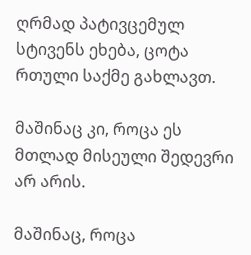ღრმად პატივცემულ სტივენს ეხება, ცოტა რთული საქმე გახლავთ.

მაშინაც კი, როცა ეს მთლად მისეული შედევრი არ არის.

მაშინაც, როცა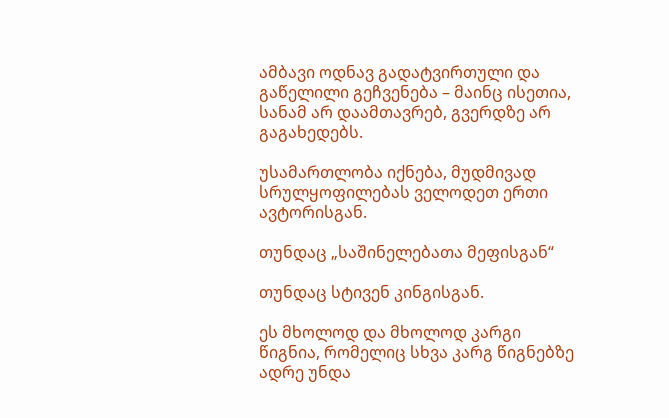ამბავი ოდნავ გადატვირთული და გაწელილი გეჩვენება – მაინც ისეთია, სანამ არ დაამთავრებ, გვერდზე არ გაგახედებს.

უსამართლობა იქნება, მუდმივად სრულყოფილებას ველოდეთ ერთი ავტორისგან.

თუნდაც „საშინელებათა მეფისგან“

თუნდაც სტივენ კინგისგან.

ეს მხოლოდ და მხოლოდ კარგი წიგნია, რომელიც სხვა კარგ წიგნებზე ადრე უნდა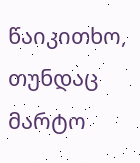წაიკითხო, თუნდაც მარტო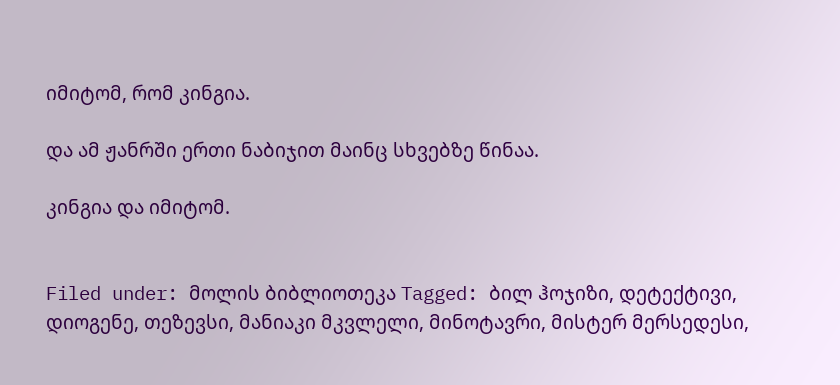იმიტომ, რომ კინგია.

და ამ ჟანრში ერთი ნაბიჯით მაინც სხვებზე წინაა.

კინგია და იმიტომ.


Filed under: მოლის ბიბლიოთეკა Tagged: ბილ ჰოჯიზი, დეტექტივი, დიოგენე, თეზევსი, მანიაკი მკვლელი, მინოტავრი, მისტერ მერსედესი,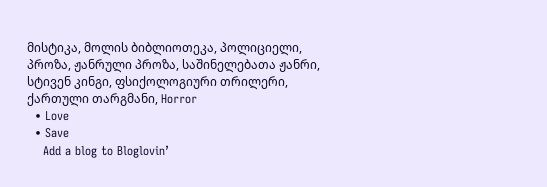მისტიკა, მოლის ბიბლიოთეკა, პოლიციელი, პროზა, ჟანრული პროზა, საშინელებათა ჟანრი, სტივენ კინგი, ფსიქოლოგიური თრილერი, ქართული თარგმანი, Horror
  • Love
  • Save
    Add a blog to Bloglovin’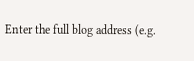Enter the full blog address (e.g.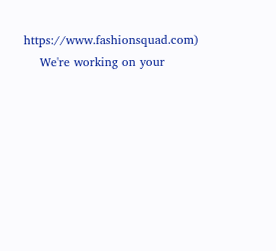https://www.fashionsquad.com)
    We're working on your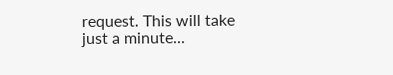request. This will take just a minute...